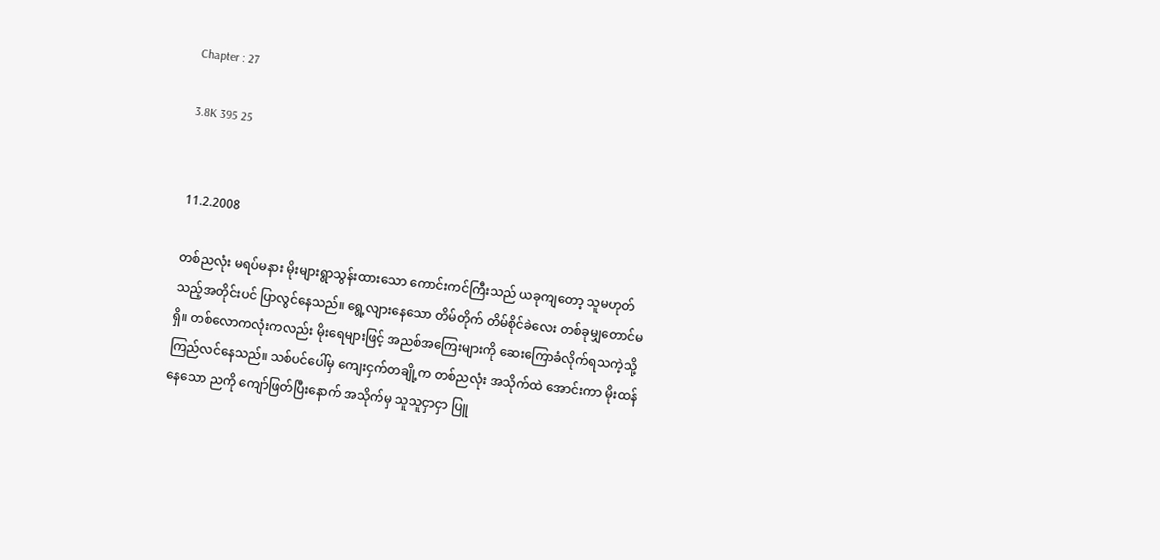Chapter : 27

3.8K 395 25


11.2.2008

တစ်ညလုံး မရပ်မနား မိုးများရွာသွန်းထားသော ကောင်းကင်ကြီးသည် ယခုကျတော့ သူမဟုတ်သည့်အတိုင်းပင် ပြာလွင်နေသည်။ ရွေ့လျားနေသော တိမ်တိုက် တိမ်စိုင်ခဲလေး တစ်ခုမျှတောင်မရှိ။ တစ်လောကလုံးကလည်း မိုးရေများဖြင့် အညစ်အကြေးများကို ဆေးကြောခံလိုက်ရသကဲ့သို့ ကြည်လင်နေသည်။ သစ်ပင်ပေါ်မှ ကျေးငှက်တချို့က တစ်ညလုံး အသိုက်ထဲ အောင်းကာ မိုးထန်နေသော ညကို ကျော်ဖြတ်ပြီးနောက် အသိုက်မှ သူသူငှာငှာ ပြူ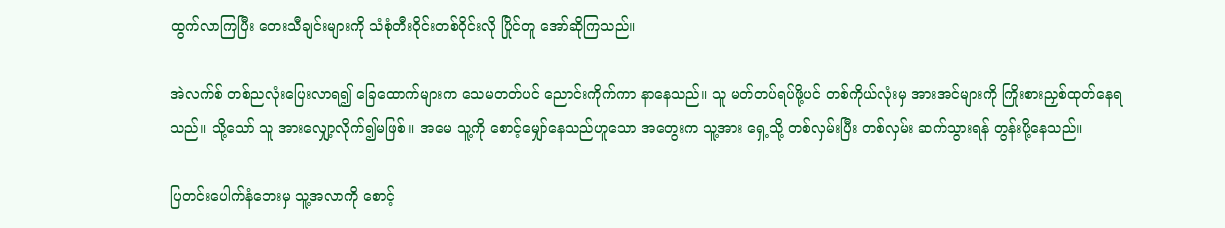ထွက်လာကြပြီး တေးသီချင်းများကို သံစုံတီးဝိုင်းတစ်ဝိုင်းလို ပြိုင်တူ အော်ဆိုကြသည်။

အဲလက်စ် တစ်ညလုံးပြေးလာရ၍ ခြေထောက်များက သေမတတ်ပင် ညောင်းကိုက်ကာ နာနေသည်။ သူ မတ်တပ်ရပ်ဖို့ပင် တစ်ကိုယ်လုံးမှ အားအင်များကို ကြိုးစားညှစ်ထုတ်နေရသည်။ သို့သော် သူ အားလျှော့လိုက်၍မဖြစ်။ အမေ သူ့ကို စောင့်မျှော်နေသည်ဟူသော အတွေးက သူ့အား ရှေ့သို့ တစ်လှမ်းပြီး တစ်လှမ်း ဆက်သွားရန် တွန်းပို့နေသည်။

ပြတင်းပေါက်နံဘေးမှ သူ့အလာကို စောင့်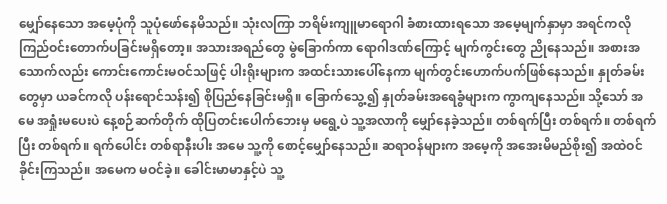မျှော်နေသော အမေ့ပုံကို သူပုံဖော်နေမိသည်။ သုံးလကြာ ဘရိမ်းကျူမာရောဂါ ခံစားထားရသော အမေ့မျက်နှာမှာ အရင်ကလို ကြည်ဝင်းတောက်ပခြင်းမရှိတော့။ အသားအရည်တွေ မွဲခြောက်ကာ ရောဂါဒဏ်ကြောင့် မျက်ကွင်းတွေ ညိုနေသည်။ အစားအသောက်လည်း ကောင်းကောင်းမဝင်သဖြင့် ပါးရိုးများက အထင်းသားပေါ်နေကာ မျက်တွင်းဟောက်ပက်ဖြစ်နေသည်။ နှုတ်ခမ်းတွေမှာ ယခင်ကလို ပန်းရောင်သန်း၍ စိုပြည်နေခြင်းမရှိ။ ခြောက်သွေ့၍ နှုတ်ခမ်းအရေခွံများက ကွာကျနေသည်။ သို့သော် အမေ အရှုံးမပေးပဲ နေ့စဉ်ဆက်တိုက် ထိုပြတင်းပေါက်ဘေးမှ မရွေ့ပဲ သူ့အလာကို မျှော်နေခဲ့သည်။ တစ်ရက်ပြီး တစ်ရက်။ တစ်ရက်ပြီး တစ်ရက်။ ရက်ပေါင်း တစ်ရာနီးပါး အမေ သူ့ကို စောင့်မျှော်နေသည်။ ဆရာဝန်များက အမေ့ကို အအေးမိမည်စိုး၍ အထဲဝင်ခိုင်းကြသည်။ အမေက မဝင်ခဲ့။ ခေါင်းမာမာနှင့်ပဲ သူ့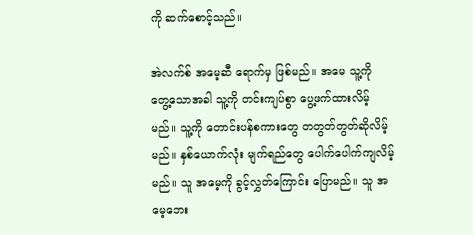ကို ဆက်စောင့်သည်။

အဲလက်စ် အမေ့ဆီ ရောက်မှ ဖြစ်မည်။ အမေ သူ့ကို တွေ့သောအခါ သူ့ကို တင်းကျပ်စွာ ပွေ့ဖက်ထားလိမ့်မည်။ သူ့ကို တောင်းပန်စကားတွေ တတွတ်တွတ်ဆိုလိမ့်မည်။ နှစ်ယောက်လုံး မျက်ရည်တွေ ပေါက်ပေါက်ကျလိမ့်မည်။ သူ အမေ့ကို ခွင့်လွှတ်ကြောင်း ပြောမည်။ သူ အမေ့ဘေး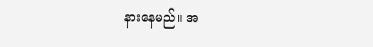နားနေမည်။ အ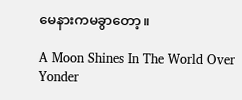မေနားကမခွာတော့။

A Moon Shines In The World Over Yonder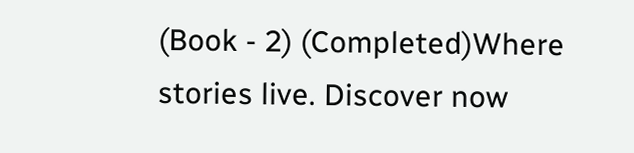(Book - 2) (Completed)Where stories live. Discover now